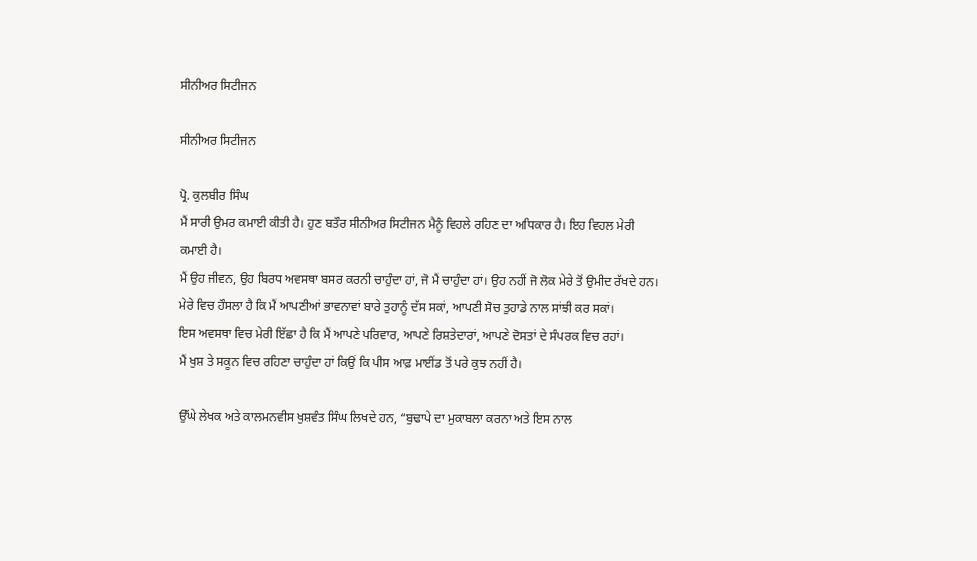ਸੀਨੀਅਰ ਸਿਟੀਜਨ

ਸੀਨੀਅਰ ਸਿਟੀਜਨ

ਪ੍ਰੋ. ਕੁਲਬੀਰ ਸਿੰਘ
ਮੈਂ ਸਾਰੀ ਉਮਰ ਕਮਾਈ ਕੀਤੀ ਹੈ। ਹੁਣ ਬਤੌਰ ਸੀਨੀਅਰ ਸਿਟੀਜਨ ਮੈਨੂੰ ਵਿਹਲੇ ਰਹਿਣ ਦਾ ਅਧਿਕਾਰ ਹੈ। ਇਹ ਵਿਹਲ ਮੇਰੀ ਕਮਾਈ ਹੈ।
ਮੈਂ ਉਹ ਜੀਵਨ, ਉਹ ਬਿਰਧ ਅਵਸਥਾ ਬਸਰ ਕਰਨੀ ਚਾਹੁੰਦਾ ਹਾਂ, ਜੋ ਮੈਂ ਚਾਹੁੰਦਾ ਹਾਂ। ਉਹ ਨਹੀਂ ਜੋ ਲੋਕ ਮੇਰੇ ਤੋਂ ਉਮੀਦ ਰੱਖਦੇ ਹਨ।
ਮੇਰੇ ਵਿਚ ਹੌਸਲਾ ਹੈ ਕਿ ਮੈਂ ਆਪਣੀਆਂ ਭਾਵਨਾਵਾਂ ਬਾਰੇ ਤੁਹਾਨੂੰ ਦੱਸ ਸਕਾਂ, ਆਪਣੀ ਸੋਚ ਤੁਹਾਡੇ ਨਾਲ ਸਾਂਝੀ ਕਰ ਸਕਾਂ।
ਇਸ ਅਵਸਥਾ ਵਿਚ ਮੇਰੀ ਇੱਛਾ ਹੈ ਕਿ ਮੈਂ ਆਪਣੇ ਪਰਿਵਾਰ, ਆਪਣੇ ਰਿਸ਼ਤੇਦਾਰਾਂ, ਆਪਣੇ ਦੋਸਤਾਂ ਦੇ ਸੰਪਰਕ ਵਿਚ ਰਹਾਂ।
ਮੈਂ ਖੁਸ਼ ਤੇ ਸਕੂਨ ਵਿਚ ਰਹਿਣਾ ਚਾਹੁੰਦਾ ਹਾਂ ਕਿਉਂ ਕਿ ਪੀਸ ਆਫ਼ ਮਾਈਂਡ ਤੋਂ ਪਰੇ ਕੁਝ ਨਹੀਂ ਹੈ।

ਉੱਘੇ ਲੇਖਕ ਅਤੇ ਕਾਲਮਨਵੀਸ ਖੁਸ਼ਵੰਤ ਸਿੰਘ ਲਿਖਦੇ ਹਨ, “ਬੁਢਾਪੇ ਦਾ ਮੁਕਾਬਲਾ ਕਰਨਾ ਅਤੇ ਇਸ ਨਾਲ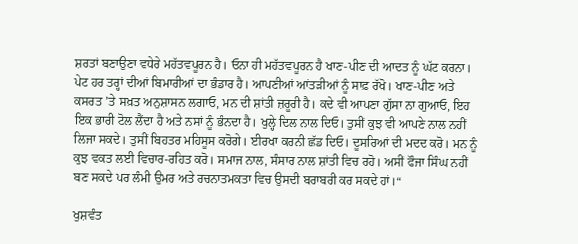ਸ਼ਰਤਾਂ ਬਣਾਉਣਾ ਵਧੇਰੇ ਮਹੱਤਵਪੂਰਨ ਹੈ। ਓਨਾ ਹੀ ਮਹੱਤਵਪੂਰਨ ਹੈ ਖਾਣ-ਪੀਣ ਦੀ ਆਦਤ ਨੂੰ ਘੱਟ ਕਰਨਾ। ਪੇਟ ਹਰ ਤਰ੍ਹਾਂ ਦੀਆਂ ਬਿਮਾਰੀਆਂ ਦਾ ਭੰਡਾਰ ਹੈ। ਆਪਣੀਆਂ ਆਂਤੜੀਆਂ ਨੂੰ ਸਾਫ਼ ਰੱਖੋ। ਖਾਣ-ਪੀਣ ਅਤੇ ਕਸਰਤ ’ਤੇ ਸਖ਼ਤ ਅਨੁਸ਼ਾਸਨ ਲਗਾਓ, ਮਨ ਦੀ ਸ਼ਾਂਤੀ ਜ਼ਰੂਰੀ ਹੈ। ਕਦੇ ਵੀ ਆਪਣਾ ਗੁੱਸਾ ਨਾ ਗੁਆਓ, ਇਹ ਇਕ ਭਾਰੀ ਟੋਲ ਲੈਂਦਾ ਹੈ ਅਤੇ ਨਸਾਂ ਨੂੰ ਭੰਨਦਾ ਹੈ। ਖੁਲ੍ਹੇ ਦਿਲ ਨਾਲ ਦਿਓ। ਤੁਸੀਂ ਕੁਝ ਵੀ ਆਪਣੇ ਨਾਲ ਨਹੀਂ ਲਿਜਾ ਸਕਦੇ। ਤੁਸੀਂ ਬਿਹਤਰ ਮਹਿਸੂਸ ਕਰੋਗੇ। ਈਰਖਾ ਕਰਨੀ ਛੱਡ ਦਿਓ। ਦੂਸਰਿਆਂ ਦੀ ਮਦਦ ਕਰੋ। ਮਨ ਨੂੰ ਕੁਝ ਵਕਤ ਲਈ ਵਿਚਾਰ-ਰਹਿਤ ਕਰੋ। ਸਮਾਜ ਨਾਲ, ਸੰਸਾਰ ਨਾਲ ਸ਼ਾਂਤੀ ਵਿਚ ਰਹੋ। ਅਸੀਂ ਫੌਜਾ ਸਿੰਘ ਨਹੀਂ ਬਣ ਸਕਦੇ ਪਰ ਲੰਮੀ ਉਮਰ ਅਤੇ ਰਚਨਾਤਮਕਤਾ ਵਿਚ ਉਸਦੀ ਬਰਾਬਰੀ ਕਰ ਸਕਦੇ ਹਾਂ।“

ਖੁਸ਼ਵੰਤ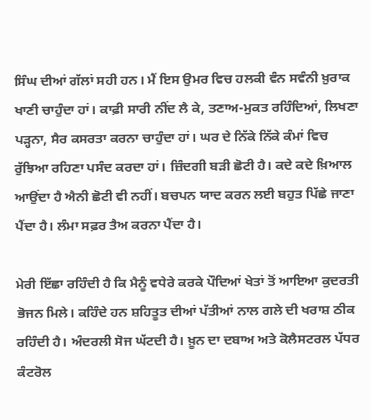ਸਿੰਘ ਦੀਆਂ ਗੱਲਾਂ ਸਹੀ ਹਨ। ਮੈਂ ਇਸ ਉਮਰ ਵਿਚ ਹਲਕੀ ਵੰਨ ਸਵੰਨੀ ਖ਼ੁਰਾਕ ਖਾਣੀ ਚਾਹੁੰਦਾ ਹਾਂ। ਕਾਫ਼ੀ ਸਾਰੀ ਨੀਂਦ ਲੈ ਕੇ, ਤਣਾਅ-ਮੁਕਤ ਰਹਿੰਦਿਆਂ, ਲਿਖਣਾ ਪੜ੍ਹਨਾ, ਸੈਰ ਕਸਰਤਾ ਕਰਨਾ ਚਾਹੁੰਦਾ ਹਾਂ। ਘਰ ਦੇ ਨਿੱਕੇ ਨਿੱਕੇ ਕੰਮਾਂ ਵਿਚ ਰੁੱਝਿਆ ਰਹਿਣਾ ਪਸੰਦ ਕਰਦਾ ਹਾਂ। ਜ਼ਿੰਦਗੀ ਬੜੀ ਛੋਟੀ ਹੈ। ਕਦੇ ਕਦੇ ਖ਼ਿਆਲ ਆਉਂਦਾ ਹੈ ਐਨੀ ਛੋਟੀ ਵੀ ਨਹੀਂ। ਬਚਪਨ ਯਾਦ ਕਰਨ ਲਈ ਬਹੁਤ ਪਿੱਛੇ ਜਾਣਾ ਪੈਂਦਾ ਹੈ। ਲੰਮਾ ਸਫ਼ਰ ਤੈਅ ਕਰਨਾ ਪੈਂਦਾ ਹੈ।

ਮੇਰੀ ਇੱਛਾ ਰਹਿੰਦੀ ਹੈ ਕਿ ਮੈਨੂੰ ਵਧੇਰੇ ਕਰਕੇ ਪੌਦਿਆਂ ਖੇਤਾਂ ਤੋਂ ਆਇਆ ਕੁਦਰਤੀ ਭੋਜਨ ਮਿਲੇ। ਕਹਿੰਦੇ ਹਨ ਸ਼ਹਿਤੂਤ ਦੀਆਂ ਪੱਤੀਆਂ ਨਾਲ ਗਲੇ ਦੀ ਖਰਾਸ਼ ਠੀਕ ਰਹਿੰਦੀ ਹੈ। ਅੰਦਰਲੀ ਸੋਜ ਘੱਟਦੀ ਹੈ। ਖ਼ੂਨ ਦਾ ਦਬਾਅ ਅਤੇ ਕੋਲੈਸਟਰਲ ਪੱਧਰ ਕੰਟਰੋਲ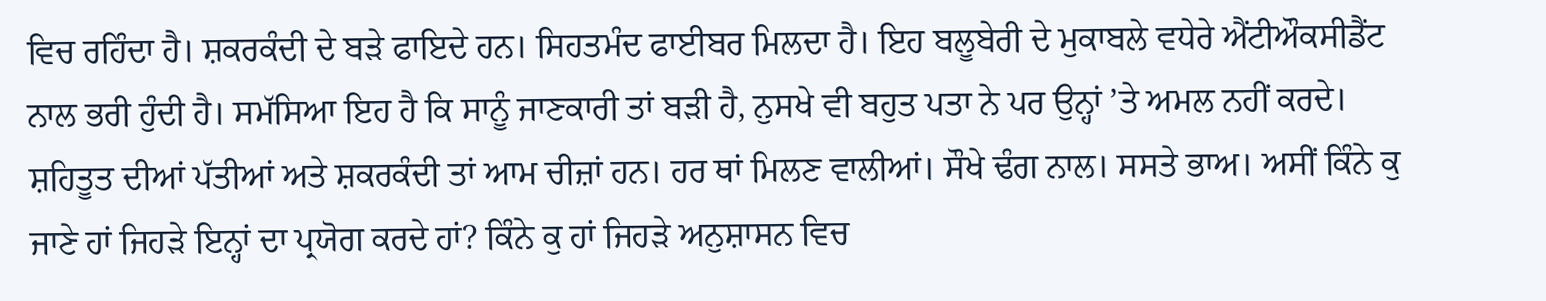ਵਿਚ ਰਹਿੰਦਾ ਹੈ। ਸ਼ਕਰਕੰਦੀ ਦੇ ਬੜੇ ਫਾਇਦੇ ਹਨ। ਸਿਹਤਮੰਦ ਫਾਈਬਰ ਮਿਲਦਾ ਹੈ। ਇਹ ਬਲੂਬੇਰੀ ਦੇ ਮੁਕਾਬਲੇ ਵਧੇਰੇ ਐਂਟੀਔਕਸੀਡੈਂਟ ਨਾਲ ਭਰੀ ਹੁੰਦੀ ਹੈ। ਸਮੱਸਿਆ ਇਹ ਹੈ ਕਿ ਸਾਨੂੰ ਜਾਣਕਾਰੀ ਤਾਂ ਬੜੀ ਹੈ, ਨੁਸਖੇ ਵੀ ਬਹੁਤ ਪਤਾ ਨੇ ਪਰ ਉਨ੍ਹਾਂ ’ਤੇ ਅਮਲ ਨਹੀਂ ਕਰਦੇ। ਸ਼ਹਿਤੂਤ ਦੀਆਂ ਪੱਤੀਆਂ ਅਤੇ ਸ਼ਕਰਕੰਦੀ ਤਾਂ ਆਮ ਚੀਜ਼ਾਂ ਹਨ। ਹਰ ਥਾਂ ਮਿਲਣ ਵਾਲੀਆਂ। ਸੌਖੇ ਢੰਗ ਨਾਲ। ਸਸਤੇ ਭਾਅ। ਅਸੀਂ ਕਿੰਨੇ ਕੁ ਜਾਣੇ ਹਾਂ ਜਿਹੜੇ ਇਨ੍ਹਾਂ ਦਾ ਪ੍ਰਯੋਗ ਕਰਦੇ ਹਾਂ? ਕਿੰਨੇ ਕੁ ਹਾਂ ਜਿਹੜੇ ਅਨੁਸ਼ਾਸਨ ਵਿਚ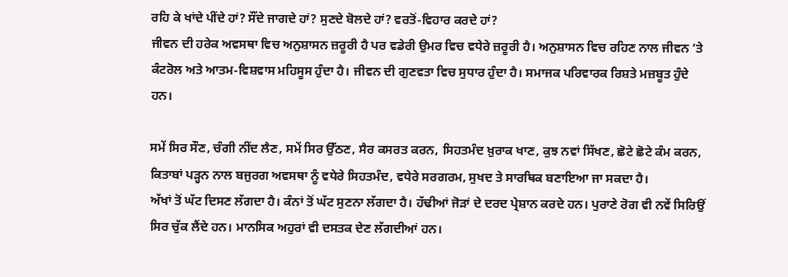ਰਹਿ ਕੇ ਖਾਂਦੇ ਪੀਂਦੇ ਹਾਂ? ਸੌਂਦੇ ਜਾਗਦੇ ਹਾਂ? ਸੁਣਦੇ ਬੋਲਦੇ ਹਾਂ? ਵਰਤੋਂ-ਵਿਹਾਰ ਕਰਦੇ ਹਾਂ?
ਜੀਵਨ ਦੀ ਹਰੇਕ ਅਵਸਥਾ ਵਿਚ ਅਨੁਸ਼ਾਸਨ ਜ਼ਰੂਰੀ ਹੈ ਪਰ ਵਡੇਰੀ ਉਮਰ ਵਿਚ ਵਧੇਰੇ ਜ਼ਰੂਰੀ ਹੈ। ਅਨੁਸ਼ਾਸਨ ਵਿਚ ਰਹਿਣ ਨਾਲ ਜੀਵਨ ’ਤੇ ਕੰਟਰੋਲ ਅਤੇ ਆਤਮ-ਵਿਸ਼ਵਾਸ ਮਹਿਸੂਸ ਹੁੰਦਾ ਹੈ। ਜੀਵਨ ਦੀ ਗੁਣਵਤਾ ਵਿਚ ਸੁਧਾਰ ਹੁੰਦਾ ਹੈ। ਸਮਾਜਕ ਪਰਿਵਾਰਕ ਰਿਸ਼ਤੇ ਮਜ਼ਬੂਤ ਹੁੰਦੇ ਹਨ।

ਸਮੇਂ ਸਿਰ ਸੌਣ, ਚੰਗੀ ਨੀਂਦ ਲੈਣ, ਸਮੇਂ ਸਿਰ ਉੱਠਣ, ਸੈਰ ਕਸਰਤ ਕਰਨ, ਸਿਹਤਮੰਦ ਖ਼ੁਰਾਕ ਖਾਣ, ਕੁਝ ਨਵਾਂ ਸਿੱਖਣ, ਛੋਟੇ ਛੋਟੇ ਕੰਮ ਕਰਨ, ਕਿਤਾਬਾਂ ਪੜ੍ਹਨ ਨਾਲ ਬਜੁਰਗ ਅਵਸਥਾ ਨੂੰ ਵਧੇਰੇ ਸਿਹਤਮੰਦ, ਵਧੇਰੇ ਸਰਗਰਮ, ਸੁਖਦ ਤੇ ਸਾਰਥਿਕ ਬਣਾਇਆ ਜਾ ਸਕਦਾ ਹੈ।
ਅੱਖਾਂ ਤੋਂ ਘੱਟ ਦਿਸਣ ਲੱਗਦਾ ਹੈ। ਕੰਨਾਂ ਤੋਂ ਘੱਟ ਸੁਣਨਾ ਲੱਗਦਾ ਹੈ। ਹੱਢੀਆਂ ਜੋੜਾਂ ਦੇ ਦਰਦ ਪ੍ਰੇਸ਼ਾਨ ਕਰਦੇ ਹਨ। ਪੁਰਾਣੇ ਰੋਗ ਵੀ ਨਵੇਂ ਸਿਰਿਉਂ ਸਿਰ ਚੁੱਕ ਲੈਂਦੇ ਹਨ। ਮਾਨਸਿਕ ਅਹੁਰਾਂ ਵੀ ਦਸਤਕ ਦੇਣ ਲੱਗਦੀਆਂ ਹਨ।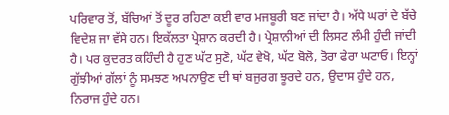ਪਰਿਵਾਰ ਤੋਂ, ਬੱਚਿਆਂ ਤੋਂ ਦੂਰ ਰਹਿਣਾ ਕਈ ਵਾਰ ਮਜਬੂਰੀ ਬਣ ਜਾਂਦਾ ਹੈ। ਅੱਧੇ ਘਰਾਂ ਦੇ ਬੱਚੇ ਵਿਦੇਸ਼ ਜਾ ਵੱਸੇ ਹਨ। ਇਕੱਲਤਾ ਪ੍ਰੇਸ਼ਾਨ ਕਰਦੀ ਹੈ। ਪ੍ਰੇਸ਼ਾਨੀਆਂ ਦੀ ਲਿਸਟ ਲੰਮੀ ਹੁੰਦੀ ਜਾਂਦੀ ਹੈ। ਪਰ ਕੁਦਰਤ ਕਹਿੰਦੀ ਹੈ ਹੁਣ ਘੱਟ ਸੁਣੋ, ਘੱਟ ਵੇਖੋ, ਘੱਟ ਬੋਲੋ, ਤੋਰਾ ਫੇਰਾ ਘਟਾਓ। ਇਨ੍ਹਾਂ ਗੁੱਝੀਆਂ ਗੱਲਾਂ ਨੂੰ ਸਮਝਣ ਅਪਨਾਉਣ ਦੀ ਥਾਂ ਬਜੁਰਗ ਝੂਰਦੇ ਹਨ, ਉਦਾਸ ਹੁੰਦੇ ਹਨ, ਨਿਰਾਜ ਹੁੰਦੇ ਹਨ।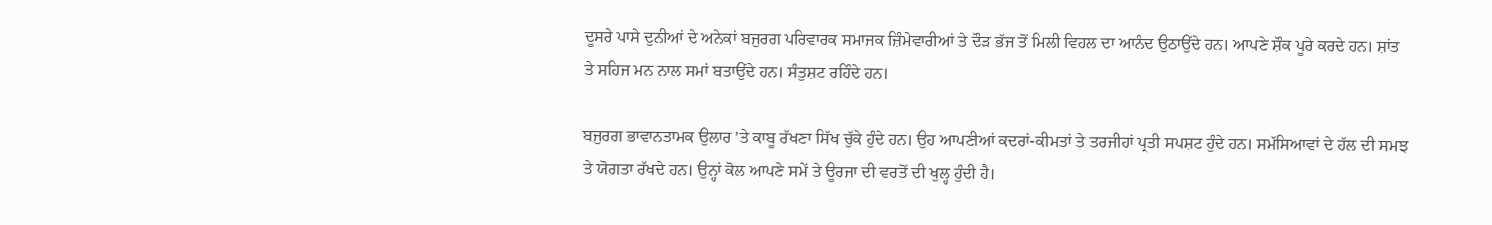ਦੂਸਰੇ ਪਾਸੇ ਦੁਨੀਆਂ ਦੇ ਅਨੇਕਾਂ ਬਜੁਰਗ ਪਰਿਵਾਰਕ ਸਮਾਜਕ ਜ਼ਿੰਮੇਵਾਰੀਆਂ ਤੇ ਦੌੜ ਭੱਜ ਤੋਂ ਮਿਲੀ ਵਿਹਲ ਦਾ ਆਨੰਦ ਉਠਾਉਂਦੇ ਹਨ। ਆਪਣੇ ਸ਼ੌਕ ਪੂਰੇ ਕਰਦੇ ਹਨ। ਸ਼ਾਂਤ ਤੇ ਸਹਿਜ ਮਨ ਨਾਲ ਸਮਾਂ ਬਤਾਉਂਦੇ ਹਨ। ਸੰਤੁਸ਼ਟ ਰਹਿੰਦੇ ਹਨ।

ਬਜੁਰਗ ਭਾਵਾਨਤਾਮਕ ਉਲਾਰ ’ਤੇ ਕਾਬੂ ਰੱਖਣਾ ਸਿੱਖ ਚੁੱਕੇ ਹੁੰਦੇ ਹਨ। ਉਹ ਆਪਣੀਆਂ ਕਦਰਾਂ-ਕੀਮਤਾਂ ਤੇ ਤਰਜੀਹਾਂ ਪ੍ਰਤੀ ਸਪਸ਼ਟ ਹੁੰਦੇ ਹਨ। ਸਮੱਸਿਆਵਾਂ ਦੇ ਹੱਲ ਦੀ ਸਮਝ ਤੇ ਯੋਗਤਾ ਰੱਖਦੇ ਹਨ। ਉਨ੍ਹਾਂ ਕੋਲ ਆਪਣੇ ਸਮੇਂ ਤੇ ਊਰਜਾ ਦੀ ਵਰਤੋਂ ਦੀ ਖੁਲ੍ਹ ਹੁੰਦੀ ਹੈ।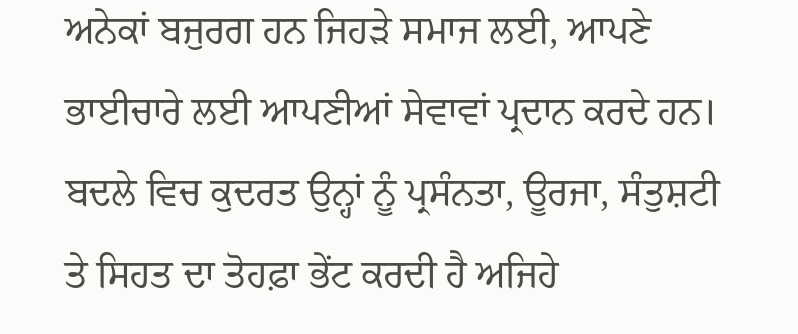ਅਨੇਕਾਂ ਬਜੁਰਗ ਹਨ ਜਿਹੜੇ ਸਮਾਜ ਲਈ, ਆਪਣੇ ਭਾਈਚਾਰੇ ਲਈ ਆਪਣੀਆਂ ਸੇਵਾਵਾਂ ਪ੍ਰਦਾਨ ਕਰਦੇ ਹਨ। ਬਦਲੇ ਵਿਚ ਕੁਦਰਤ ਉਨ੍ਹਾਂ ਨੂੰ ਪ੍ਰਸੰਨਤਾ, ਊਰਜਾ, ਸੰਤੁਸ਼ਟੀ ਤੇ ਸਿਹਤ ਦਾ ਤੋਹਫ਼ਾ ਭੇਂਟ ਕਰਦੀ ਹੈ ਅਜਿਹੇ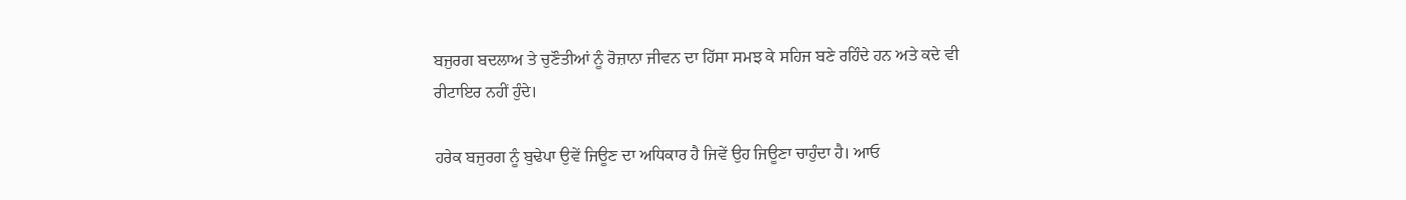ਬਜੁਰਗ ਬਦਲਾਅ ਤੇ ਚੁਣੌਤੀਆਂ ਨੂੰ ਰੋਜ਼ਾਨਾ ਜੀਵਨ ਦਾ ਹਿੱਸਾ ਸਮਝ ਕੇ ਸਹਿਜ ਬਣੇ ਰਹਿੰਦੇ ਹਨ ਅਤੇ ਕਦੇ ਵੀ ਰੀਟਾਇਰ ਨਹੀਂ ਹੁੰਦੇ।

ਹਰੇਕ ਬਜੁਰਗ ਨੂੰ ਬੁਢੇਪਾ ਉਵੇਂ ਜਿਊਣ ਦਾ ਅਧਿਕਾਰ ਹੈ ਜਿਵੇਂ ਉਹ ਜਿਊਣਾ ਚਾਹੁੰਦਾ ਹੈ। ਆਓ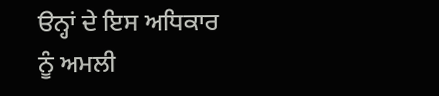ੳਨ੍ਹਾਂ ਦੇ ਇਸ ਅਧਿਕਾਰ ਨੂੰ ਅਮਲੀ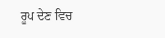ਰੂਪ ਦੇਣ ਵਿਚ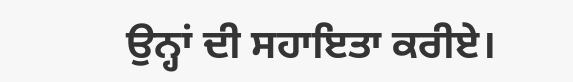ਉਨ੍ਹਾਂ ਦੀ ਸਹਾਇਤਾ ਕਰੀਏ।